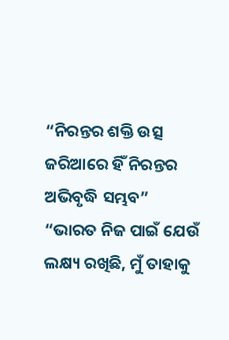“ନିରନ୍ତର ଶକ୍ତି ଉତ୍ସ ଜରିଆରେ ହିଁ ନିରନ୍ତର ଅଭିବୃଦ୍ଧି ସମ୍ଭବ”
“ଭାରତ ନିଜ ପାଇଁ ଯେଉଁ ଲକ୍ଷ୍ୟ ରଖିଛି, ମୁଁ ତାହାକୁ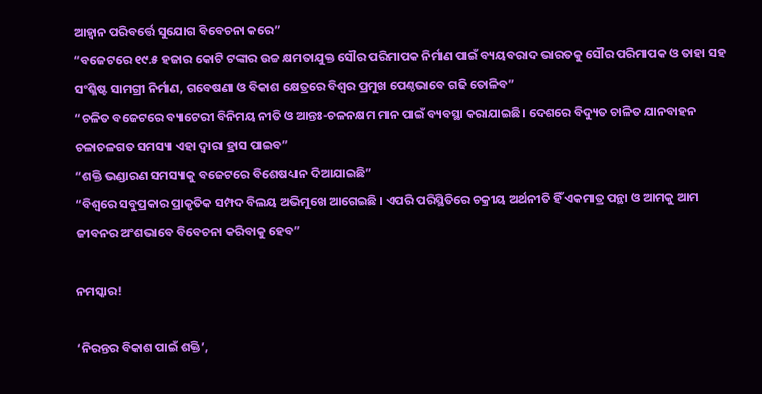ଆହ୍ୱାନ ପରିବର୍ତ୍ତେ ସୁଯୋଗ ବିବେଚନା କରେ”
“ବଜେଟରେ ୧୯.୫ ହଜାର କୋଟି ଟଙ୍କାର ଉଚ୍ଚ କ୍ଷମତାଯୁକ୍ତ ସୌର ପରିମାପକ ନିର୍ମାଣ ପାଇଁ ବ୍ୟୟବରାଦ ଭାରତକୁ ସୌର ପରିମାପକ ଓ ତାହା ସହ ସଂଶ୍ଳିଷ୍ଟ ସାମଗ୍ରୀ ନିର୍ମାଣ, ଗବେଷଣା ଓ ବିକାଶ କ୍ଷେତ୍ରରେ ବିଶ୍ୱର ପ୍ରମୁଖ ପେଣ୍ଠଭାବେ ଗଢି ତୋଳିବ”
“ଚଳିତ ବଜେଟରେ ବ୍ୟାଟେରୀ ବିନିମୟ ନୀତି ଓ ଆନ୍ତଃ-ଚଳନକ୍ଷମ ମାନ ପାଇଁ ବ୍ୟବସ୍ଥା କରାଯାଇଛି। ଦେଶରେ ବିଦ୍ୟୁତ ଚାଳିତ ଯାନବାହନ ଚଳାଚଳଗତ ସମସ୍ୟା ଏହା ଦ୍ୱାରା ହ୍ରାସ ପାଇବ”
“ଶକ୍ତି ଭଣ୍ଡାରଣ ସମସ୍ୟାକୁ ବଜେଟରେ ବିଶେଷଧ୍ୟାନ ଦିଆଯାଇଛି”
“ବିଶ୍ୱରେ ସବୁପ୍ରକାର ପ୍ରାକୃତିକ ସମ୍ପଦ ବିଲୟ ଅଭିମୁଖେ ଆଗେଇଛି । ଏପରି ପରିସ୍ଥିତିରେ ଚକ୍ରୀୟ ଅର୍ଥନୀତି ହିଁ ଏକମାତ୍ର ପନ୍ଥା ଓ ଆମକୁ ଆମ ଜୀବନର ଅଂଶଭାବେ ବିବେଚନା କରିବାକୁ ହେବ”

ନମସ୍କାର!

‘ନିରନ୍ତର ବିକାଶ ପାଇଁ ଶକ୍ତି’,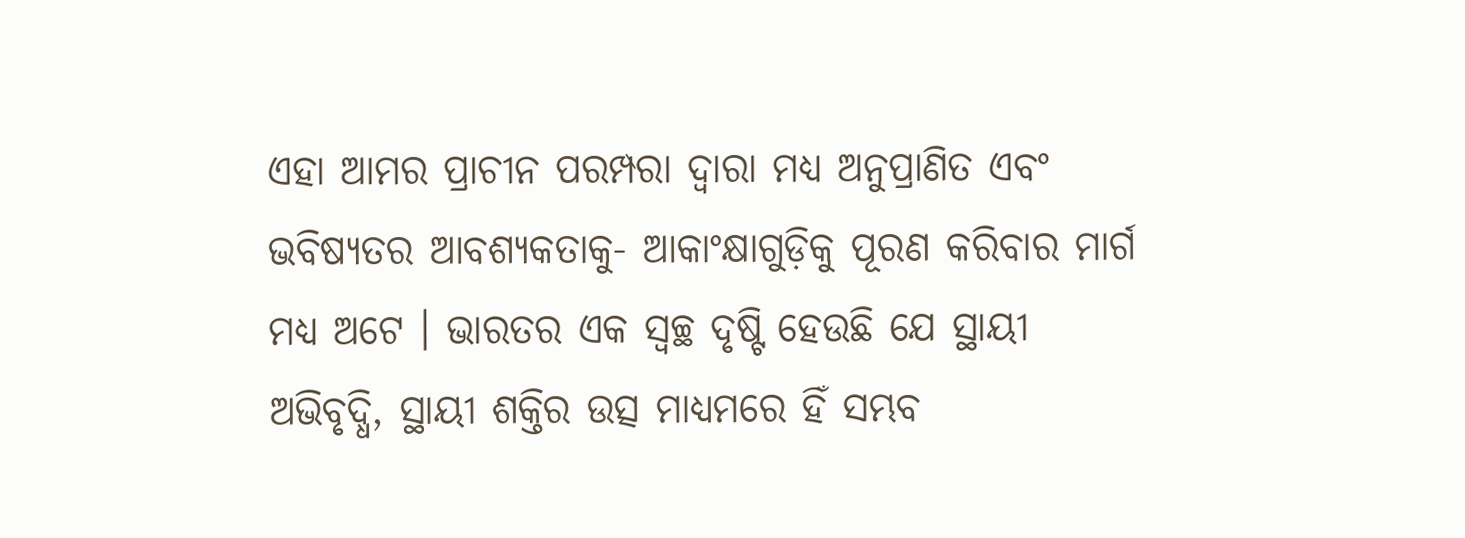ଏହା ଆମର ପ୍ରାଚୀନ ପରମ୍ପରା ଦ୍ୱାରା ମଧ୍ୟ ଅନୁପ୍ରାଣିତ ଏବଂ ଭବିଷ୍ୟତର ଆବଶ୍ୟକତାକୁ- ଆକାଂକ୍ଷାଗୁଡ଼ିକୁ ପୂରଣ କରିବାର ମାର୍ଗ ମଧ୍ୟ ଅଟେ । ଭାରତର ଏକ ସ୍ୱଚ୍ଛ ଦୃଷ୍ଟି ହେଉଛି ଯେ ସ୍ଥାୟୀ ଅଭିବୃଦ୍ଧି, ସ୍ଥାୟୀ ଶକ୍ତିର ଉତ୍ସ ମାଧ୍ୟମରେ ହିଁ ସମ୍ଭବ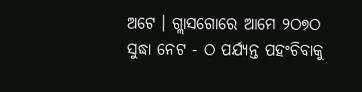ଅଟେ । ଗ୍ଲାସଗୋରେ ଆମେ ୨ଠ୭ଠ ସୁଦ୍ଧା ନେଟ - ଠ ପର୍ଯ୍ୟନ୍ତ ପହଂଚିବାକୁ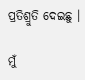ପ୍ରତିଶ୍ରୁତି ଦେଇଛୁ ।

ମୁଁ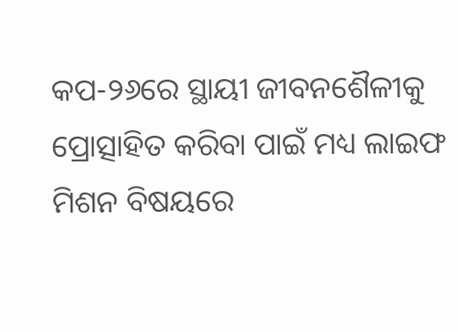କପ-୨୬ରେ ସ୍ଥାୟୀ ଜୀବନଶୈଳୀକୁ ପ୍ରୋତ୍ସାହିତ କରିବା ପାଇଁ ମଧ୍ୟ ଲାଇଫ ମିଶନ ବିଷୟରେ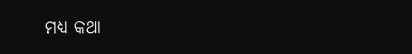ମଧ୍ୟ କଥା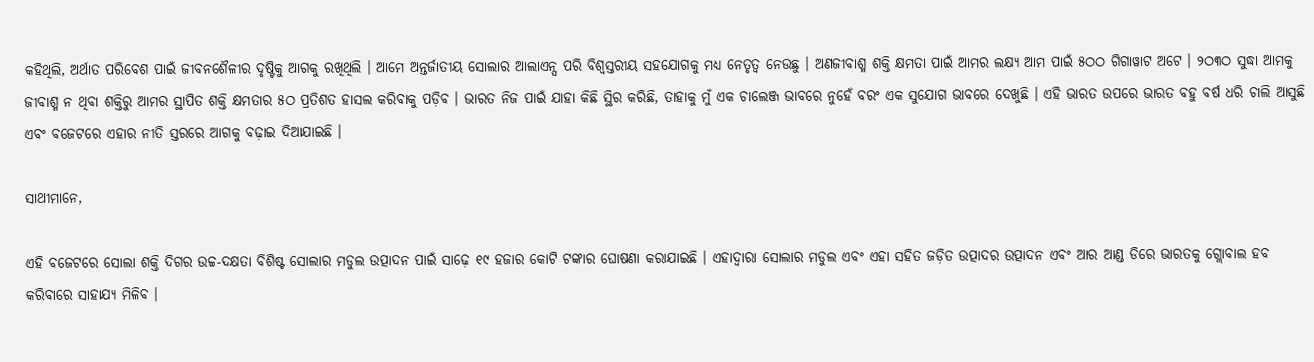କହିଥିଲି, ଅର୍ଥାତ ପରିବେଶ ପାଇଁ ଜୀବନଶୈଳୀର ଦୃଷ୍ଟିକୁ ଆଗକୁ ରଖିଥିଲି । ଆମେ ଅନ୍ତର୍ଜାତୀୟ ସୋଲାର ଆଲାଏନ୍ସ ପରି ବିଶ୍ୱସ୍ତରୀୟ ସହଯୋଗକୁ ମଧ୍ୟ ନେତୃତ୍ୱ ନେଉଛୁ । ଅଣଜୀବାଶ୍ମ ଶକ୍ତି କ୍ଷମତା ପାଇଁ ଆମର ଲକ୍ଷ୍ୟ ଆମ ପାଇଁ ୫ଠଠ ଗିଗାୱାଟ ଅଟେ । ୨ଠ୩ଠ ସୁଦ୍ଧା ଆମକୁ ଜୀବାଶ୍ମ ନ ଥିବା ଶକ୍ତିରୁ ଆମର ସ୍ଥାପିତ ଶକ୍ତି କ୍ଷମତାର ୫ଠ ପ୍ରତିଶତ ହାସଲ କରିବାକୁ ପଡ଼ିବ । ଭାରତ ନିଜ ପାଇଁ ଯାହା କିଛି ସ୍ଥିର କରିଛି, ତାହାକୁ ମୁଁ ଏକ ଚାଲେଞ୍ଜ ଭାବରେ ନୁହେଁ ବରଂ ଏକ ସୁଯୋଗ ଭାବରେ ଦେଖୁଛି । ଏହି ଭାରତ ଉପରେ ଭାରତ ବହୁ ବର୍ଷ ଧରି ଚାଲି ଆସୁଛି ଏବଂ ବଜେଟରେ ଏହାର ନୀତି ସ୍ତରରେ ଆଗକୁ ବଢ଼ାଇ ଦିଆଯାଇଛି ।

ସାଥୀମାନେ,

ଏହି ବଜେଟରେ ସୋଲା ଶକ୍ତି ଦିଗର ଉଚ୍ଚ-ଦକ୍ଷତା ବିଶିଷ୍ଟ ସୋଲାର ମଡୁଲ ଉତ୍ପାଦନ ପାଇଁ ସାଢ଼େ ୧୯ ହଜାର କୋଟି ଟଙ୍କାର ଘୋଷଣା କରାଯାଇଛି । ଏହାଦ୍ୱାରା ସୋଲାର ମଡୁଲ ଏବଂ ଏହା ସହିତ ଜଡ଼ିତ ଉତ୍ପାଦର ଉତ୍ପାଦନ ଏବଂ ଆର ଆଣ୍ଡ ଡିରେ ଭାରତକୁ ଗ୍ଲୋବାଲ ହବ କରିବାରେ ସାହାଯ୍ୟ ମିଳିବ ।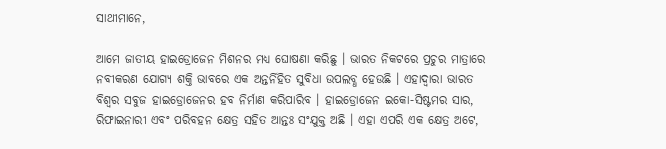ସାଥୀମାନେ,

ଆମେ ଜାତୀୟ ହାଇଡ୍ରୋଜେନ ମିଶନର ମଧ୍ୟ ଘୋଷଣା କରିଛୁ । ଭାରତ ନିକଟରେ ପ୍ରଚୁର ମାତ୍ରାରେ ନବୀକରଣ ଯୋଗ୍ୟ ଶକ୍ତି ଭାବରେ ଏକ ଅନ୍ତର୍ନିହିତ ସୁବିଧା ଉପଲବ୍ଧ ହେଉଛି । ଏହାଦ୍ୱାରା ଭାରତ ବିଶ୍ୱର ସବୁଜ ହାଇଡ୍ରୋଜେନର ହବ ନିର୍ମାଣ କରିପାରିବ । ହାଇଡ୍ରୋଜେନ ଇକୋ-ସିଷ୍ଟମର ସାର, ରିଫାଇନାରୀ ଏବଂ ପରିବହନ କ୍ଷେତ୍ର ସହିତ ଆନ୍ତଃ ସଂଯୁକ୍ତ ଅଛି । ଏହା ଏପରି ଏକ କ୍ଷେତ୍ର ଅଟେ,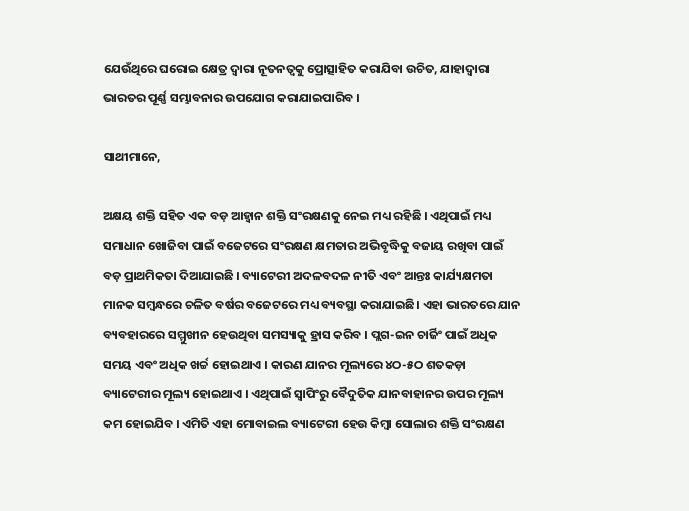ଯେଉଁଥିରେ ଘରୋଇ କ୍ଷେତ୍ର ଦ୍ୱାରା ନୂତନତ୍ୱକୁ ପ୍ରୋତ୍ସାହିତ କରାଯିବା ଉଚିତ, ଯାହାଦ୍ୱାରା ଭାରତର ପୂର୍ଣ୍ଣ ସମ୍ଭାବନାର ଉପଯୋଗ କରାଯାଇପାରିବ ।

ସାଥୀମାନେ,

ଅକ୍ଷୟ ଶକ୍ତି ସହିତ ଏକ ବଡ଼ ଆହ୍ୱାନ ଶକ୍ତି ସଂରକ୍ଷଣକୁ ନେଇ ମଧ୍ୟ ରହିଛି । ଏଥିପାଇଁ ମଧ୍ୟ ସମାଧାନ ଖୋଜିବା ପାଇଁ ବଜେଟରେ ସଂରକ୍ଷଣ କ୍ଷମତାର ଅଭିବୃଦ୍ଧିକୁ ବଜାୟ ରଖିବା ପାଇଁ ବଡ଼ ପ୍ରାଥମିକତା ଦିଆଯାଇଛି । ବ୍ୟାଟେରୀ ଅଦଳବଦଳ ନୀତି ଏବଂ ଆନ୍ତଃ କାର୍ଯ୍ୟକ୍ଷମତା ମାନକ ସମ୍ବନ୍ଧରେ ଚଳିତ ବର୍ଷର ବଜେଟରେ ମଧ୍ୟ ବ୍ୟବସ୍ଥା କରାଯାଇଛି। ଏହା ଭାରତରେ ଯାନ ବ୍ୟବହାରରେ ସମ୍ମୁଖୀନ ହେଉଥିବା ସମସ୍ୟାକୁ ହ୍ରାସ କରିବ । ପ୍ଲଗ-ଇନ ଚାର୍ଜିଂ ପାଇଁ ଅଧିକ ସମୟ ଏବଂ ଅଧିକ ଖର୍ଚ୍ଚ ହୋଇଥାଏ । କାରଣ ଯାନର ମୂଲ୍ୟରେ ୪ଠ-୫ଠ ଶତକଡ଼ା ବ୍ୟାଟେରୀର ମୂଲ୍ୟ ହୋଇଥାଏ । ଏଥିପାଇଁ ସ୍ୱାପିଂରୁ ବୈଦୁତିକ ଯାନବାହାନର ଉପର ମୂଲ୍ୟ କମ ହୋଇଯିବ । ଏମିତି ଏହା ମୋବାଇଲ ବ୍ୟାଟେରୀ ହେଉ କିମ୍ବା ସୋଲାର ଶକ୍ତି ସଂରକ୍ଷଣ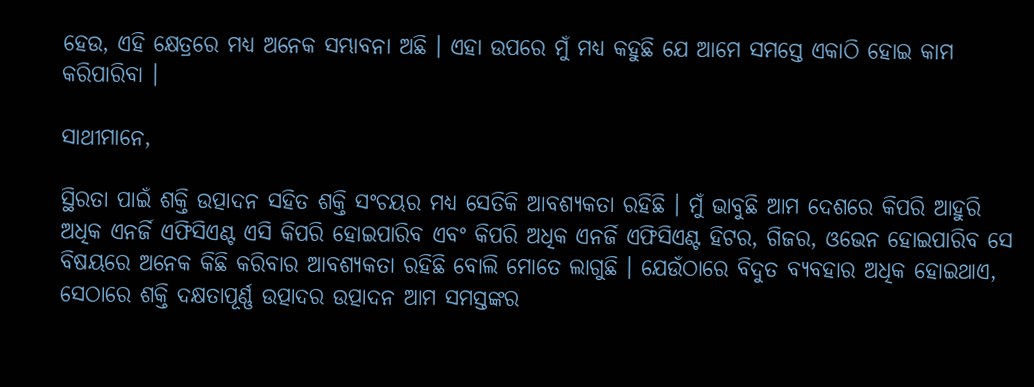ହେଉ, ଏହି କ୍ଷେତ୍ରରେ ମଧ୍ୟ ଅନେକ ସମ୍ଭାବନା ଅଛି । ଏହା ଉପରେ ମୁଁ ମଧ୍ୟ କହୁଛି ଯେ ଆମେ ସମସ୍ତେ ଏକାଠି ହୋଇ କାମ କରିପାରିବା ।

ସାଥୀମାନେ,

ସ୍ଥିରତା ପାଇଁ ଶକ୍ତି ଉତ୍ପାଦନ ସହିତ ଶକ୍ତି ସଂଚୟର ମଧ୍ୟ ସେତିକି ଆବଶ୍ୟକତା ରହିଛି । ମୁଁ ଭାବୁଛି ଆମ ଦେଶରେ କିପରି ଆହୁରି ଅଧିକ ଏନର୍ଜି ଏଫିସିଏଣ୍ଟ ଏସି କିପରି ହୋଇପାରିବ ଏବଂ କିପରି ଅଧିକ ଏନର୍ଜି ଏଫିସିଏଣ୍ଟ ହିଟର, ଗିଜର, ଓଭେନ ହୋଇପାରିବ ସେ ବିଷୟରେ ଅନେକ କିଛି କରିବାର ଆବଶ୍ୟକତା ରହିଛି ବୋଲି ମୋତେ ଲାଗୁଛି । ଯେଉଁଠାରେ ବିଦୁତ ବ୍ୟବହାର ଅଧିକ ହୋଇଥାଏ, ସେଠାରେ ଶକ୍ତି ଦକ୍ଷତାପୂର୍ଣ୍ଣ ଉତ୍ପାଦର ଉତ୍ପାଦନ ଆମ ସମସ୍ତଙ୍କର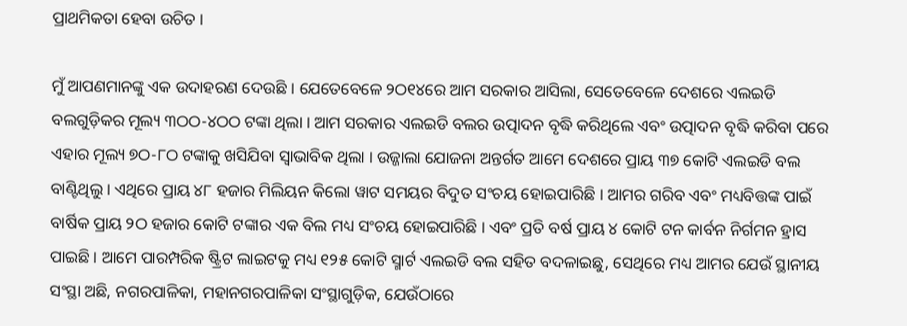ପ୍ରାଥମିକତା ହେବା ଉଚିତ ।

ମୁଁ ଆପଣମାନଙ୍କୁ ଏକ ଉଦାହରଣ ଦେଉଛି । ଯେତେବେଳେ ୨ଠ୧୪ରେ ଆମ ସରକାର ଆସିଲା, ସେତେବେଳେ ଦେଶରେ ଏଲଇଡି ବଲଗୁଡ଼ିକର ମୂଲ୍ୟ ୩ଠଠ-୪ଠଠ ଟଙ୍କା ଥିଲା । ଆମ ସରକାର ଏଲଇଡି ବଲର ଉତ୍ପାଦନ ବୃଦ୍ଧି କରିଥିଲେ ଏବଂ ଉତ୍ପାଦନ ବୃଦ୍ଧି କରିବା ପରେ ଏହାର ମୂଲ୍ୟ ୭ଠ-୮ଠ ଟଙ୍କାକୁ ଖସିଯିବା ସ୍ୱାଭାବିକ ଥିଲା । ଉଜ୍ଜାଲା ଯୋଜନା ଅନ୍ତର୍ଗତ ଆମେ ଦେଶରେ ପ୍ରାୟ ୩୭ କୋଟି ଏଲଇଡି ବଲ ବାଣ୍ଟିଥିଲୁ । ଏଥିରେ ପ୍ରାୟ ୪୮ ହଜାର ମିଲିୟନ କିଲୋ ୱାଟ ସମୟର ବିଦୁତ ସଂଚୟ ହୋଇପାରିଛି । ଆମର ଗରିବ ଏବଂ ମଧ୍ୟବିତ୍ତଙ୍କ ପାଇଁ ବାର୍ଷିକ ପ୍ରାୟ ୨ଠ ହଜାର କୋଟି ଟଙ୍କାର ଏକ ବିଲ ମଧ୍ୟ ସଂଚୟ ହୋଇପାରିଛି । ଏବଂ ପ୍ରତି ବର୍ଷ ପ୍ରାୟ ୪ କୋଟି ଟନ କାର୍ବନ ନିର୍ଗମନ ହ୍ରାସ ପାଇଛି । ଆମେ ପାରମ୍ପରିକ ଷ୍ଟ୍ରିଟ ଲାଇଟକୁ ମଧ୍ୟ ୧୨୫ କୋଟି ସ୍ମାର୍ଟ ଏଲଇଡି ବଲ ସହିତ ବଦଳାଇଛୁ, ସେଥିରେ ମଧ୍ୟ ଆମର ଯେଉଁ ସ୍ଥାନୀୟ ସଂସ୍ଥା ଅଛି, ନଗରପାଳିକା, ମହାନଗରପାଳିକା ସଂସ୍ଥାଗୁଡ଼ିକ, ଯେଉଁଠାରେ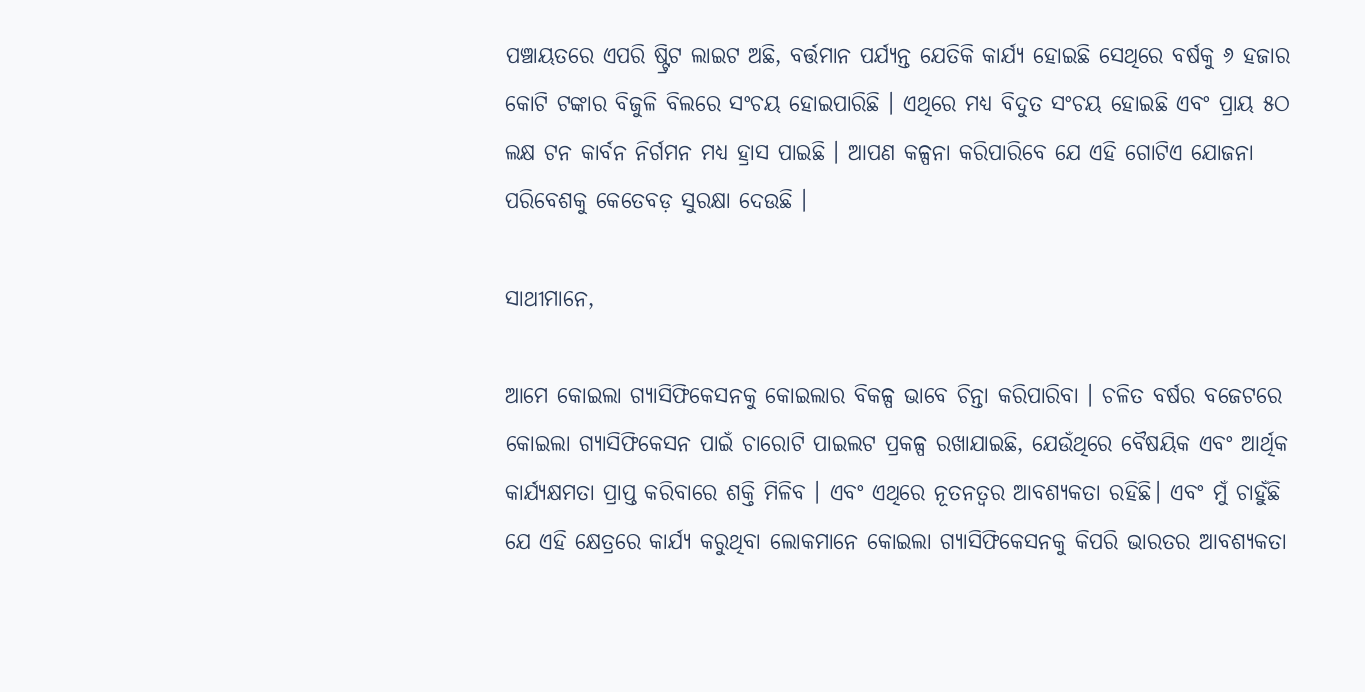ପଞ୍ଚାୟତରେ ଏପରି ଷ୍ଟ୍ରିଟ ଲାଇଟ ଅଛି, ବର୍ତ୍ତମାନ ପର୍ଯ୍ୟନ୍ତ ଯେତିକି କାର୍ଯ୍ୟ ହୋଇଛି ସେଥିରେ ବର୍ଷକୁ ୬ ହଜାର କୋଟି ଟଙ୍କାର ବିଜୁଳି ବିଲରେ ସଂଚୟ ହୋଇପାରିଛି । ଏଥିରେ ମଧ୍ୟ ବିଦୁତ ସଂଚୟ ହୋଇଛି ଏବଂ ପ୍ରାୟ ୫ଠ ଲକ୍ଷ ଟନ କାର୍ବନ ନିର୍ଗମନ ମଧ୍ୟ ହ୍ରାସ ପାଇଛି । ଆପଣ କଳ୍ପନା କରିପାରିବେ ଯେ ଏହି ଗୋଟିଏ ଯୋଜନା ପରିବେଶକୁ କେତେବଡ଼ ସୁରକ୍ଷା ଦେଉଛି ।

ସାଥୀମାନେ,

ଆମେ କୋଇଲା ଗ୍ୟାସିଫିକେସନକୁ କୋଇଲାର ବିକଳ୍ପ ଭାବେ ଚିନ୍ତା କରିପାରିବା । ଚଳିତ ବର୍ଷର ବଜେଟରେ କୋଇଲା ଗ୍ୟାସିଫିକେସନ ପାଇଁ ଚାରୋଟି ପାଇଲଟ ପ୍ରକଳ୍ପ ରଖାଯାଇଛି, ଯେଉଁଥିରେ ବୈଷୟିକ ଏବଂ ଆର୍ଥିକ କାର୍ଯ୍ୟକ୍ଷମତା ପ୍ରାପ୍ତ କରିବାରେ ଶକ୍ତି ମିଳିବ । ଏବଂ ଏଥିରେ ନୂତନତ୍ୱର ଆବଶ୍ୟକତା ରହିଛି। ଏବଂ ମୁଁ ଚାହୁଁଛି ଯେ ଏହି କ୍ଷେତ୍ରରେ କାର୍ଯ୍ୟ କରୁଥିବା ଲୋକମାନେ କୋଇଲା ଗ୍ୟାସିଫିକେସନକୁ କିପରି ଭାରତର ଆବଶ୍ୟକତା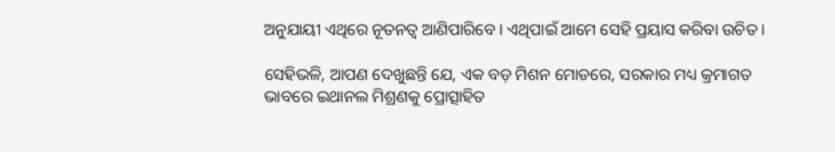ଅନୁଯାୟୀ ଏଥିରେ ନୂତନତ୍ୱ ଆଣିପାରିବେ । ଏଥିପାଇଁ ଆମେ ସେହି ପ୍ରୟାସ କରିବା ଉଚିତ ।

ସେହିଭଳି, ଆପଣ ଦେଖୁଛନ୍ତି ଯେ, ଏକ ବଡ଼ ମିଶନ ମୋଡରେ, ସରକାର ମଧ୍ୟ କ୍ରମାଗତ ଭାବରେ ଇଥାନଲ ମିଶ୍ରଣକୁ ପ୍ରୋତ୍ସାହିତ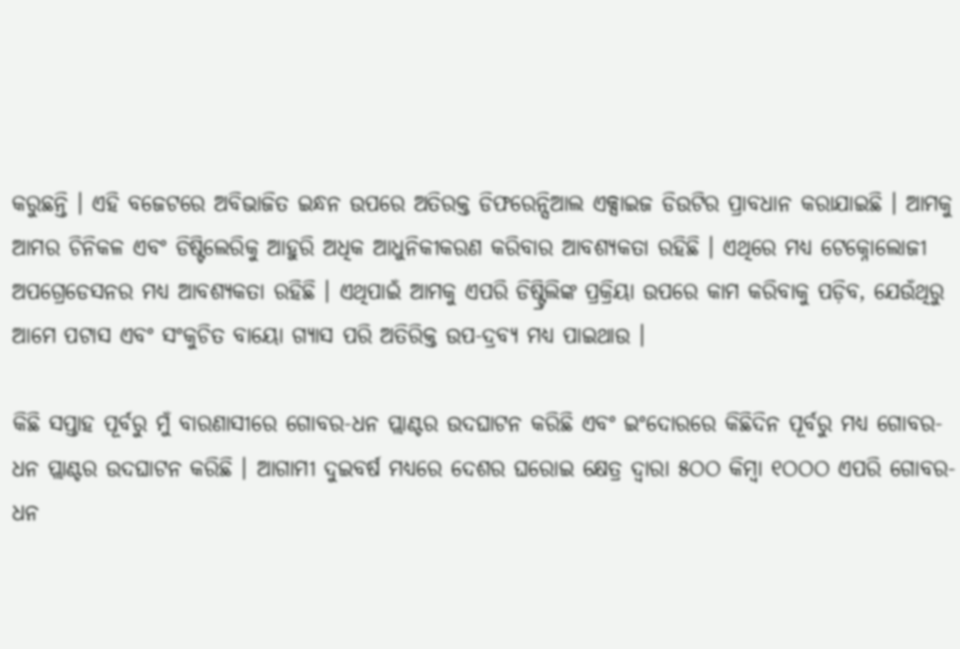କରୁଛନ୍ତି । ଏହି ବଜେଟରେ ଅବିଭାଜିତ ଇନ୍ଧନ ଉପରେ ଅତିରକ୍ତ ଡିଫରେନ୍ସିଆଲ ଏକ୍ସାଇଜ ଡିଉଟିର ପ୍ରାବଧାନ କରାଯାଇଛି । ଆମକୁ ଆମର ଚିନିକଳ ଏବଂ ଡିଷ୍ଟିଲେରିକୁ ଆହୁରି ଅଧିକ ଆଧୁନିକୀକରଣ କରିବାର ଆବଶ୍ୟକତା ରହିଛି । ଏଥିରେ ମଧ୍ୟ ଟେକ୍ନୋଲୋଜୀ ଅପଗ୍ରେଡେସନର ମଧ୍ୟ ଆବଶ୍ୟକତା ରହିଛି । ଏଥିପାଇଁ ଆମକୁ ଏପରି ଡିଷ୍ଟ୍ରିଲିଙ୍କ ପ୍ରକ୍ରିୟା ଉପରେ କାମ କରିବାକୁ ପଡ଼ିବ, ଯେଉଁଥିରୁ ଆମେ ପଟାସ ଏବଂ ସଂକୁଚିତ ବାୟୋ ଗ୍ୟାସ ପରି ଅତିରିକ୍ତ ଉପ-ଦ୍ରବ୍ୟ ମଧ୍ୟ ପାଇଥାଉ ।

କିଛି ସପ୍ତାହ ପୂର୍ବରୁ ମୁଁ ବାରଣାସୀରେ ଗୋବର-ଧନ ପ୍ଲାଣ୍ଟର ଉଦଘାଟନ କରିଛି ଏବଂ ଇଂଦୋରରେ କିଛିଦିନ ପୂର୍ବରୁ ମଧ୍ୟ ଗୋବର-ଧନ ପ୍ଲାଣ୍ଟର ଉଦଘାଟନ କରିଛି । ଆଗାମୀ ଦୁଇବର୍ଷ ମଧ୍ୟରେ ଦେଶର ଘରୋଇ କ୍ଷେତ୍ର ଦ୍ୱାରା ୫ଠଠ କିମ୍ବା ୧ଠଠଠ ଏପରି ଗୋବର-ଧନ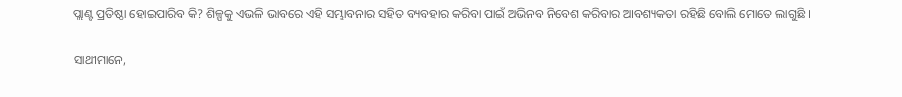ପ୍ଲାଣ୍ଟ ପ୍ରତିଷ୍ଠା ହୋଇପାରିବ କି? ଶିଳ୍ପକୁ ଏଭଳି ଭାବରେ ଏହି ସମ୍ଭାବନାର ସହିତ ବ୍ୟବହାର କରିବା ପାଇଁ ଅଭିନବ ନିବେଶ କରିବାର ଆବଶ୍ୟକତା ରହିଛି ବୋଲି ମୋତେ ଲାଗୁଛି ।

ସାଥୀମାନେ,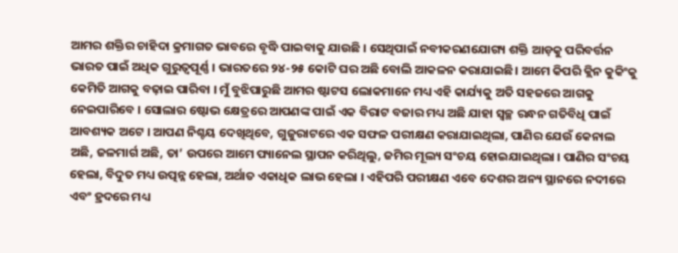ଆମର ଶକ୍ତିର ଚାହିଦା କ୍ରମାଗତ ଭାବରେ ବୃଦ୍ଧି ପାଇବାକୁ ଯାଉଛି । ସେଥିପାଇଁ ନବୀକରଣଯୋଗ୍ୟ ଶକ୍ତି ଆଡ଼କୁ ପରିବର୍ତ୍ତନ ଭାରତ ପାଇଁ ଅଧିକ ଗୁରୁତ୍ୱପୂର୍ଣ୍ଣ । ଭାରତରେ ୨୪-୨୫ କୋଟି ଘର ଅଛି ବୋଲି ଆକଳନ କରାଯାଇଛି। ଆମେ କିପରି କ୍ଲିନ କୁକିଂକୁ କେମିତି ଆଗକୁ ବଢ଼ାଇ ପାରିବା । ମୁଁ ବୁଝିପାରୁଛି ଆମର ଷ୍ଟାଟସ ଲୋକମାନେ ମଧ୍ୟ ଏହି କାର୍ଯ୍ୟକୁ ଅତି ସହଜରେ ଆଗକୁ ନେଇପାରିବେ । ସୋଲାର ଷ୍ଟୋଭ କ୍ଷେତ୍ରରେ ଆପଣଙ୍କ ପାଇଁ ଏକ ବିରାଟ ବଜାର ମଧ୍ୟ ଅଛି ଯାହା ସ୍ୱଚ୍ଛ ରନ୍ଧନ ଗତିବିଧି ପାଇଁ ଆବଶ୍ୟକ ଅଟେ । ଆପଣ ନିଶ୍ଚୟ ଦେଖିଥିବେ, ଗୁଜୁରାଟରେ ଏକ ସଫଳ ପରୀକ୍ଷଣ କରାଯାଇଥିଲା, ପାଣିର ଯେଉଁ କେନାଲ ଅଛି, ଜଳମାର୍ଗ ଅଛି, ତା’ ଉପରେ ଆମେ ପ୍ୟାନେଲ ସ୍ଥାପନ କରିଥିଲୁ, ଜମିର ମୂଲ୍ୟ ସଂଚୟ ହୋଇଯାଇଥିଲା । ପାଣିର ସଂଚୟ ହେଲା, ବିଦୁତ ମଧ୍ୟ ଉତ୍ପନ୍ନ ହେଲା, ଅର୍ଥାତ ଏକାଧିକ ଲାଭ ହେଲା । ଏହିପରି ପରୀକ୍ଷଣ ଏବେ ଦେଶର ଅନ୍ୟ ସ୍ଥାନରେ ନଦୀରେ ଏବଂ ହ୍ରଦରେ ମଧ୍ୟ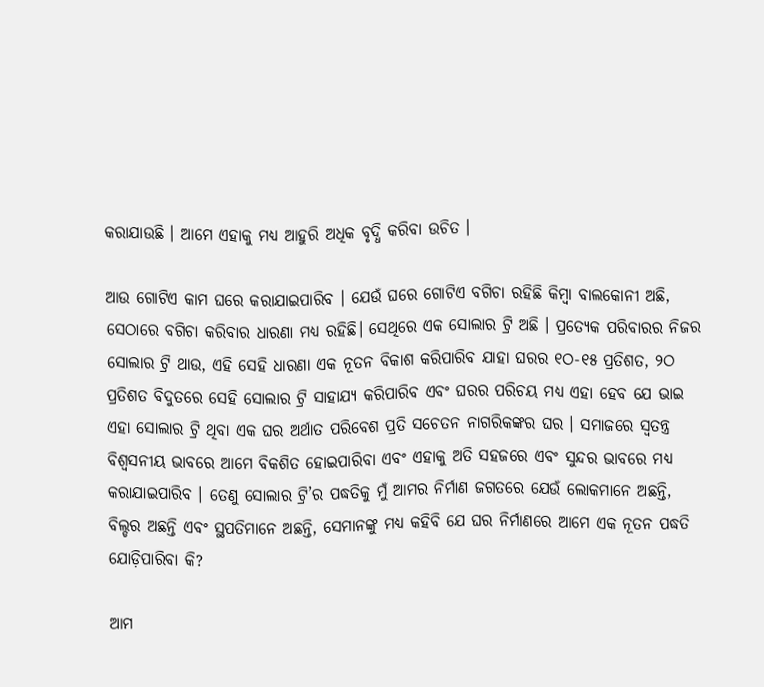କରାଯାଉଛି । ଆମେ ଏହାକୁ ମଧ୍ୟ ଆହୁରି ଅଧିକ ବୃଦ୍ଧି କରିବା ଉଚିତ ।

ଆଉ ଗୋଟିଏ କାମ ଘରେ କରାଯାଇପାରିବ । ଯେଉଁ ଘରେ ଗୋଟିଏ ବଗିଚା ରହିଛି କିମ୍ବା ବାଲକୋନୀ ଅଛି, ସେଠାରେ ବଗିଚା କରିବାର ଧାରଣା ମଧ୍ୟ ରହିଛି। ସେଥିରେ ଏକ ସୋଲାର ଟ୍ରି ଅଛି । ପ୍ରତ୍ୟେକ ପରିବାରର ନିଜର ସୋଲାର ଟ୍ରି ଥାଉ, ଏହି ସେହି ଧାରଣା ଏକ ନୂତନ ବିକାଶ କରିପାରିବ ଯାହା ଘରର ୧ଠ-୧୫ ପ୍ରତିଶତ, ୨ଠ ପ୍ରତିଶତ ବିଦୁତରେ ସେହି ସୋଲାର ଟ୍ରି ସାହାଯ୍ୟ କରିପାରିବ ଏବଂ ଘରର ପରିଚୟ ମଧ୍ୟ ଏହା ହେବ ଯେ ଭାଇ ଏହା ସୋଲାର ଟ୍ରି ଥିବା ଏକ ଘର ଅର୍ଥାତ ପରିବେଶ ପ୍ରତି ସଚେତନ ନାଗରିକଙ୍କର ଘର । ସମାଜରେ ସ୍ୱତନ୍ତ୍ର ବିଶ୍ୱସନୀୟ ଭାବରେ ଆମେ ବିକଶିତ ହୋଇପାରିବା ଏବଂ ଏହାକୁ ଅତି ସହଜରେ ଏବଂ ସୁନ୍ଦର ଭାବରେ ମଧ୍ୟ କରାଯାଇପାରିବ । ତେଣୁ ସୋଲାର ଟ୍ରି’ର ପଦ୍ଧତିକୁ ମୁଁ ଆମର ନିର୍ମାଣ ଜଗତରେ ଯେଉଁ ଲୋକମାନେ ଅଛନ୍ତି, ବିଲ୍ଡର ଅଛନ୍ତି ଏବଂ ସ୍ଥପତିମାନେ ଅଛନ୍ତି, ସେମାନଙ୍କୁ ମଧ୍ୟ କହିବି ଯେ ଘର ନିର୍ମାଣରେ ଆମେ ଏକ ନୂତନ ପଦ୍ଧତି ଯୋଡ଼ିପାରିବା କି?

ଆମ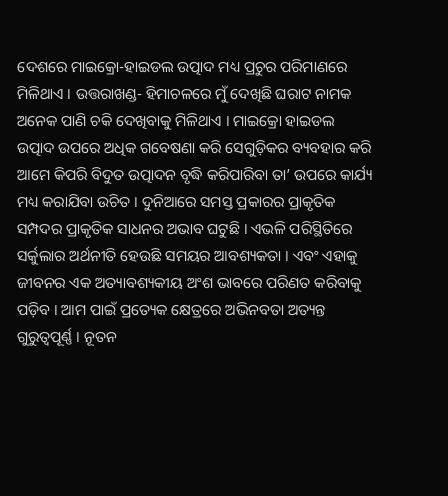ଦେଶରେ ମାଇକ୍ରୋ-ହାଇଡଲ ଉତ୍ପାଦ ମଧ୍ୟ ପ୍ରଚୁର ପରିମାଣରେ ମିଳିଥାଏ । ଉତ୍ତରାଖଣ୍ଡ- ହିମାଚଳରେ ମୁଁ ଦେଖିଛି ଘରାଟ ନାମକ ଅନେକ ପାଣି ଚକି ଦେଖିବାକୁ ମିଳିଥାଏ । ମାଇକ୍ରୋ ହାଇଡଲ ଉତ୍ପାଦ ଉପରେ ଅଧିକ ଗବେଷଣା କରି ସେଗୁଡ଼ିକର ବ୍ୟବହାର କରି ଆମେ କିପରି ବିଦୁତ ଉତ୍ପାଦନ ବୃଦ୍ଧି କରିପାରିବା ତା’ ଉପରେ କାର୍ଯ୍ୟ ମଧ୍ୟ କରାଯିବା ଉଚିତ । ଦୁନିଆରେ ସମସ୍ତ ପ୍ରକାରର ପ୍ରାକୃତିକ ସମ୍ପଦର ପ୍ରାକୃତିକ ସାଧନର ଅଭାବ ଘଟୁଛି । ଏଭଳି ପରିସ୍ଥିତିରେ ସର୍କୁଲାର ଅର୍ଥନୀତି ହେଉଛି ସମୟର ଆବଶ୍ୟକତା । ଏବଂ ଏହାକୁ ଜୀବନର ଏକ ଅତ୍ୟାବଶ୍ୟକୀୟ ଅଂଶ ଭାବରେ ପରିଣତ କରିବାକୁ ପଡ଼ିବ । ଆମ ପାଇଁ ପ୍ରତ୍ୟେକ କ୍ଷେତ୍ରରେ ଅଭିନବତା ଅତ୍ୟନ୍ତ ଗୁରୁତ୍ୱପୂର୍ଣ୍ଣ । ନୂତନ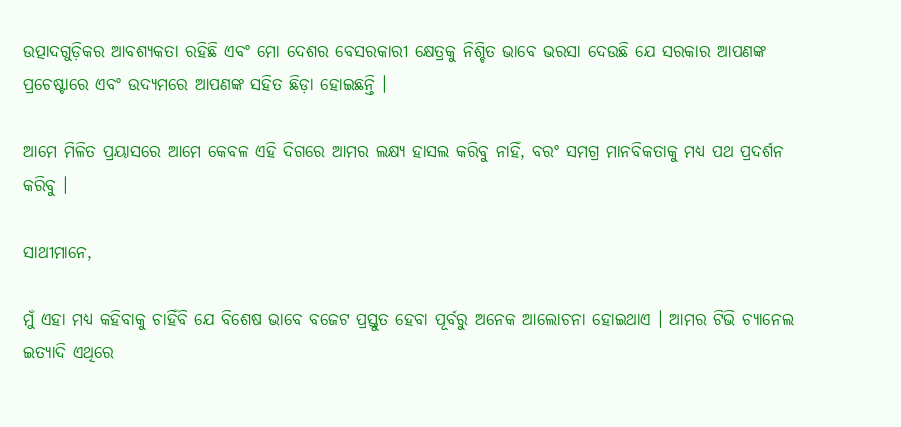ଉତ୍ପାଦଗୁଡ଼ିକର ଆବଶ୍ୟକତା ରହିଛି ଏବଂ ମୋ ଦେଶର ବେସରକାରୀ କ୍ଷେତ୍ରକୁ ନିଶ୍ଚିତ ଭାବେ ଭରସା ଦେଉଛି ଯେ ସରକାର ଆପଣଙ୍କ ପ୍ରଚେଷ୍ଟାରେ ଏବଂ ଉଦ୍ୟମରେ ଆପଣଙ୍କ ସହିତ ଛିଡ଼ା ହୋଇଛନ୍ତି ।

ଆମେ ମିଳିତ ପ୍ରୟାସରେ ଆମେ କେବଳ ଏହି ଦିଗରେ ଆମର ଲକ୍ଷ୍ୟ ହାସଲ କରିବୁ ନାହିଁ, ବରଂ ସମଗ୍ର ମାନବିକତାକୁ ମଧ୍ୟ ପଥ ପ୍ରଦର୍ଶନ କରିବୁ ।

ସାଥୀମାନେ,

ମୁଁ ଏହା ମଧ୍ୟ କହିବାକୁ ଚାହିଁବି ଯେ ବିଶେଷ ଭାବେ ବଜେଟ ପ୍ରସ୍ତୁତ ହେବା ପୂର୍ବରୁ ଅନେକ ଆଲୋଚନା ହୋଇଥାଏ । ଆମର ଟିଭି ଚ୍ୟାନେଲ ଇତ୍ୟାଦି ଏଥିରେ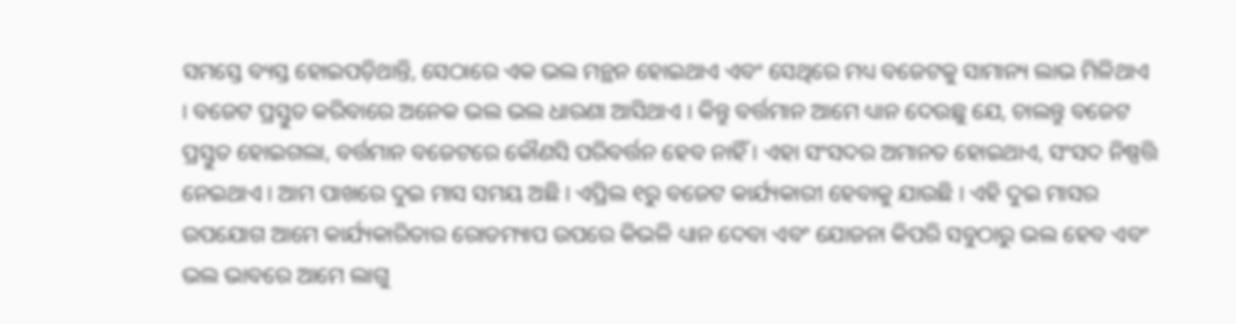ସମସ୍ତେ ବ୍ୟସ୍ତ ହୋଇପଡ଼ିଥାନ୍ତି, ସେଠାରେ ଏକ ଭଲ ମନ୍ଥନ ହୋଇଥାଏ ଏବଂ ସେଥିରେ ମଧ୍ୟ ବଜେଟକୁ ସାମାନ୍ୟ ଲାଭ ମିଳିଥାଏ । ବଜେଟ ପ୍ରସ୍ତୁତ କରିବାରେ ଅନେକ ଭଲ ଭଲ ଧାରଣା ଆସିଥାଏ । କିନ୍ତୁ ବର୍ତ୍ତମାନ ଆମେ ଧ୍ୟାନ ଦେଉଛୁ ଯେ, ଚାଲନ୍ତୁ ବଜେଟ ପ୍ରସ୍ତୁତ ହୋଇଗଲା, ବର୍ତ୍ତମାନ ବଜେଟରେ କୌଣସି ପରିବର୍ତ୍ତନ ହେବ ନାହିଁ । ଏହା ସଂସଦର ଅମାନତ ହୋଇଥାଏ, ସଂସଦ ନିଷ୍ପତ୍ତି ନେଇଥାଏ । ଆମ ପାଖରେ ଦୁଇ ମାସ ସମୟ ଅଛି । ଏପ୍ରିଲ ୧ରୁ ବଜେଟ କାର୍ଯ୍ୟକାରୀ ହେବାକୁ ଯାଉଛି । ଏହି ଦୁଇ ମାସର ଉପଯୋଗ ଆମେ କାର୍ଯ୍ୟକାରିତାର ରୋଡମ୍ୟାପ ଉପରେ କିଭଳି ଧ୍ୟାନ ଦେବା ଏବଂ ଯୋଜନା କିପରି ସବୁଠାରୁ ଭଲ ହେବ ଏବଂ ଭଲ ଭାବରେ ଆମେ ଲାଗୁ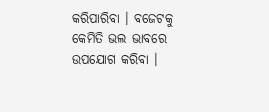କରିପାରିବା । ବଜେଟକୁ କେମିତି ଭଲ ଭାବରେ ଉପଯୋଗ କରିବା ।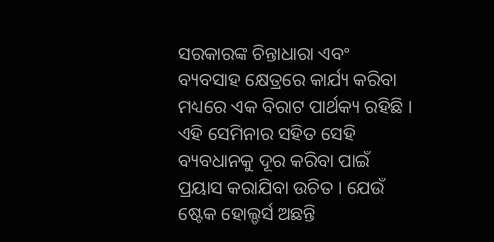ସରକାରଙ୍କ ଚିନ୍ତାଧାରା ଏବଂ ବ୍ୟବସାହ କ୍ଷେତ୍ରରେ କାର୍ଯ୍ୟ କରିବା ମଧ୍ୟରେ ଏକ ବିରାଟ ପାର୍ଥକ୍ୟ ରହିଛି । ଏହି ସେମିନାର ସହିତ ସେହି ବ୍ୟବଧାନକୁ ଦୂର କରିବା ପାଇଁ ପ୍ରୟାସ କରାଯିବା ଉଚିତ । ଯେଉଁ ଷ୍ଟେକ ହୋଲ୍ଡର୍ସ ଅଛନ୍ତି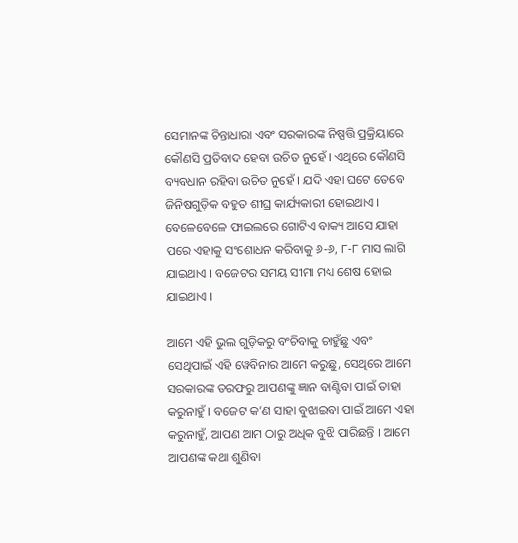ସେମାନଙ୍କ ଚିନ୍ତାଧାରା ଏବଂ ସରକାରଙ୍କ ନିଷ୍ପତ୍ତି ପ୍ରକ୍ରିୟାରେ କୌଣସି ପ୍ରତିବାଦ ହେବା ଉଚିତ ନୁହେଁ । ଏଥିରେ କୌଣସି ବ୍ୟବଧାନ ରହିବା ଉଚିତ ନୁହେଁ । ଯଦି ଏହା ଘଟେ ତେବେ ଜିନିଷଗୁଡ଼ିକ ବହୁତ ଶୀଘ୍ର କାର୍ଯ୍ୟକାରୀ ହୋଇଥାଏ । ବେଳେବେଳେ ଫାଇଲରେ ଗୋଟିଏ ବାକ୍ୟ ଆସେ ଯାହା ପରେ ଏହାକୁ ସଂଶୋଧନ କରିବାକୁ ୬-୬, ୮-୮ ମାସ ଲାଗି ଯାଇଥାଏ । ବଜେଟର ସମୟ ସୀମା ମଧ୍ୟ ଶେଷ ହୋଇ ଯାଇଥାଏ ।

ଆମେ ଏହି ଭୁଲ ଗୁଡ଼ିକରୁ ବଂଚିବାକୁ ଚାହୁଁଛୁ ଏବଂ ସେଥିପାଇଁ ଏହି ୱେବିନାର ଆମେ କରୁଛୁ, ସେଥିରେ ଆମେ ସରକାରଙ୍କ ତରଫରୁ ଆପଣଙ୍କୁ ଜ୍ଞାନ ବାଣ୍ଟିବା ପାଇଁ ତାହା କରୁନାହୁଁ । ବଜେଟ କ’ଣ ସାହା ବୁଝାଇବା ପାଇଁ ଆମେ ଏହା କରୁନାହୁଁ, ଆପଣ ଆମ ଠାରୁ ଅଧିକ ବୁଝି ପାରିଛନ୍ତି । ଆମେ ଆପଣଙ୍କ କଥା ଶୁଣିବା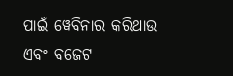ପାଇଁ ୱେବିନାର କରିଥାଉ ଏବଂ ବଜେଟ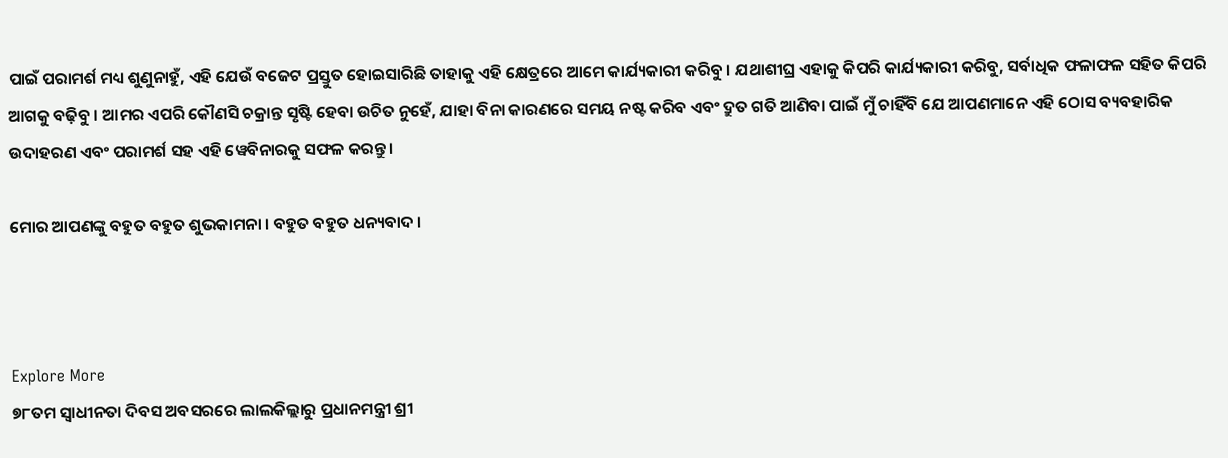ପାଇଁ ପରାମର୍ଶ ମଧ୍ୟ ଶୁଣୁନାହୁଁ, ଏହି ଯେଉଁ ବଜେଟ ପ୍ରସ୍ତୁତ ହୋଇସାରିଛି ତାହାକୁ ଏହି କ୍ଷେତ୍ରରେ ଆମେ କାର୍ଯ୍ୟକାରୀ କରିବୁ । ଯଥାଶୀଘ୍ର ଏହାକୁ କିପରି କାର୍ଯ୍ୟକାରୀ କରିବୁ, ସର୍ବାଧିକ ଫଳାଫଳ ସହିତ କିପରି ଆଗକୁ ବଢ଼ିବୁ । ଆମର ଏପରି କୌଣସି ଚକ୍ରାନ୍ତ ସୃଷ୍ଟି ହେବା ଉଚିତ ନୁହେଁ, ଯାହା ବିନା କାରଣରେ ସମୟ ନଷ୍ଟ କରିବ ଏବଂ ଦ୍ରୁତ ଗତି ଆଣିବା ପାଇଁ ମୁଁ ଚାହିଁବି ଯେ ଆପଣମାନେ ଏହି ଠୋସ ବ୍ୟବହାରିକ ଉଦାହରଣ ଏବଂ ପରାମର୍ଶ ସହ ଏହି ୱେବିନାରକୁ ସଫଳ କରନ୍ତୁ ।

ମୋର ଆପଣଙ୍କୁ ବହୁତ ବହୁତ ଶୁଭକାମନା । ବହୁତ ବହୁତ ଧନ୍ୟବାଦ ।



Explore More
୭୮ତମ ସ୍ୱାଧୀନତା ଦିବସ ଅବସରରେ ଲାଲକିଲ୍ଲାରୁ ପ୍ରଧାନମନ୍ତ୍ରୀ ଶ୍ରୀ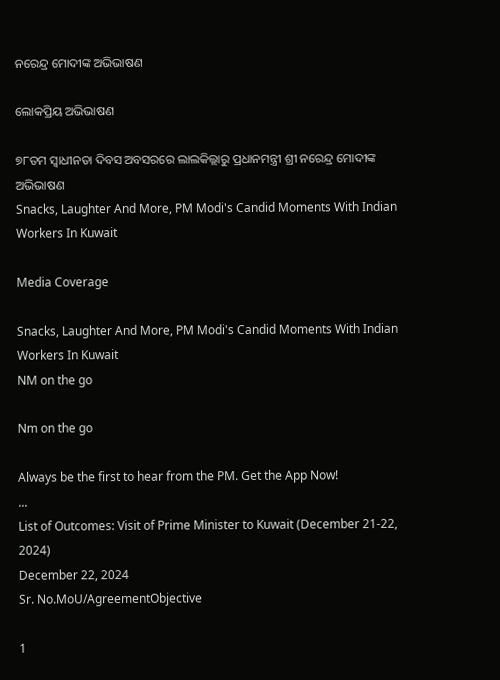ନରେନ୍ଦ୍ର ମୋଦୀଙ୍କ ଅଭିଭାଷଣ

ଲୋକପ୍ରିୟ ଅଭିଭାଷଣ

୭୮ତମ ସ୍ୱାଧୀନତା ଦିବସ ଅବସରରେ ଲାଲକିଲ୍ଲାରୁ ପ୍ରଧାନମନ୍ତ୍ରୀ ଶ୍ରୀ ନରେନ୍ଦ୍ର ମୋଦୀଙ୍କ ଅଭିଭାଷଣ
Snacks, Laughter And More, PM Modi's Candid Moments With Indian Workers In Kuwait

Media Coverage

Snacks, Laughter And More, PM Modi's Candid Moments With Indian Workers In Kuwait
NM on the go

Nm on the go

Always be the first to hear from the PM. Get the App Now!
...
List of Outcomes: Visit of Prime Minister to Kuwait (December 21-22, 2024)
December 22, 2024
Sr. No.MoU/AgreementObjective

1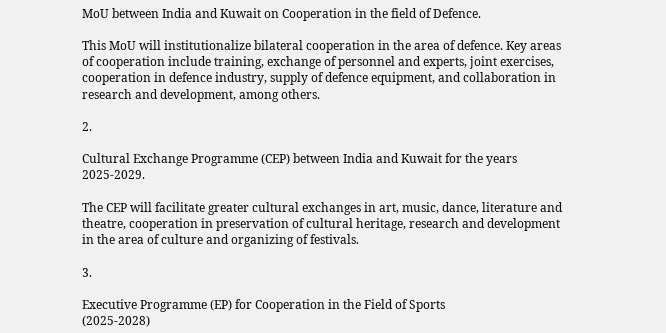MoU between India and Kuwait on Cooperation in the field of Defence.

This MoU will institutionalize bilateral cooperation in the area of defence. Key areas of cooperation include training, exchange of personnel and experts, joint exercises, cooperation in defence industry, supply of defence equipment, and collaboration in research and development, among others.

2.

Cultural Exchange Programme (CEP) between India and Kuwait for the years 2025-2029.

The CEP will facilitate greater cultural exchanges in art, music, dance, literature and theatre, cooperation in preservation of cultural heritage, research and development in the area of culture and organizing of festivals.

3.

Executive Programme (EP) for Cooperation in the Field of Sports
(2025-2028)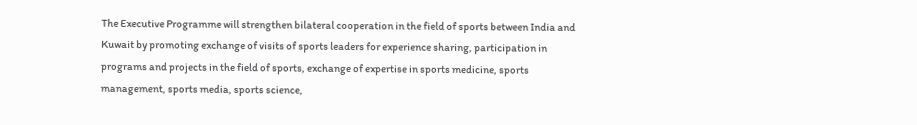The Executive Programme will strengthen bilateral cooperation in the field of sports between India and Kuwait by promoting exchange of visits of sports leaders for experience sharing, participation in programs and projects in the field of sports, exchange of expertise in sports medicine, sports management, sports media, sports science,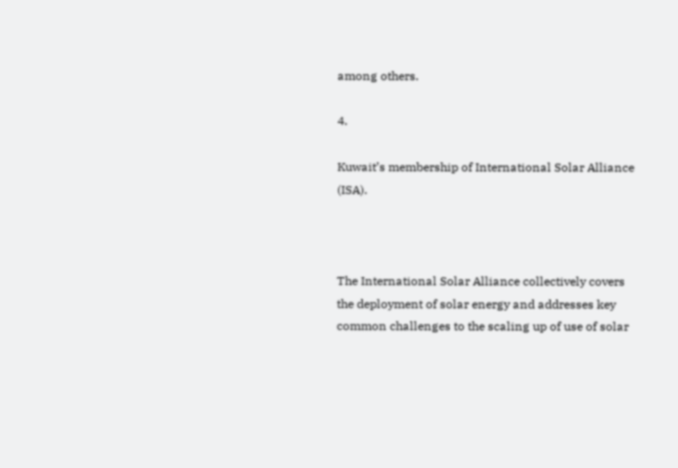among others.

4.

Kuwait’s membership of International Solar Alliance (ISA).



The International Solar Alliance collectively covers the deployment of solar energy and addresses key common challenges to the scaling up of use of solar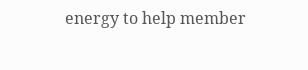energy to help member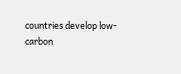countries develop low-carbon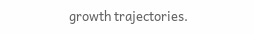growth trajectories.